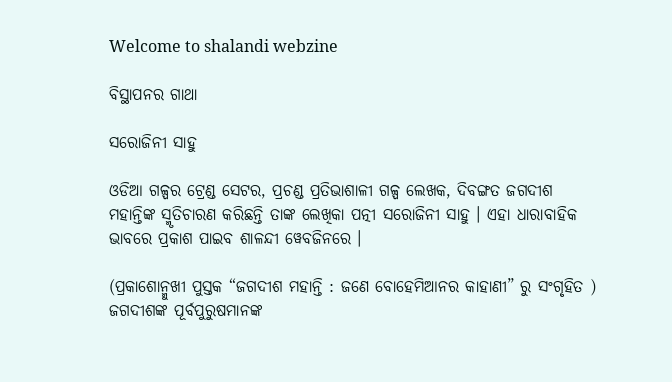Welcome to shalandi webzine

ବିସ୍ଥାପନର ଗାଥା

ସରୋଜିନୀ ସାହୁ

ଓଡିଆ ଗଳ୍ପର ଟ୍ରେଣ୍ଡ ସେଟର, ପ୍ରଚଣ୍ଡ ପ୍ରତିଭାଶାଳୀ ଗଳ୍ପ ଲେଖକ, ଦିବଙ୍ଗତ ଜଗଦୀଶ ମହାନ୍ତିଙ୍କ ସ୍ମୃତିଚାରଣ କରିଛନ୍ତି ତାଙ୍କ ଲେଖିକା ପତ୍ନୀ ସରୋଜିନୀ ସାହୁ । ଏହା ଧାରାବାହିକ ଭାବରେ ପ୍ରକାଶ ପାଇବ ଶାଳନ୍ଦୀ ୱେବଜିନରେ ।

(ପ୍ରକାଶୋନ୍ମୁଖୀ ପୁସ୍ତକ “ଜଗଦୀଶ ମହାନ୍ତି : ଜଣେ ବୋହେମିଆନର କାହାଣୀ” ରୁ ସଂଗୃହିତ )
ଜଗଦୀଶଙ୍କ ପୂର୍ବପୁରୁଷମାନଙ୍କ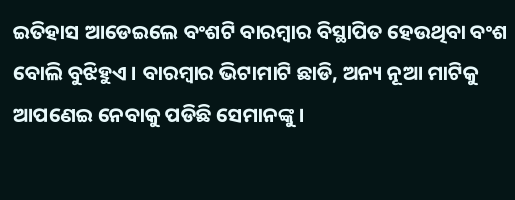ଇତିହାସ ଆଡେଇଲେ ବଂଶଟି ବାରମ୍ବାର ବିସ୍ଥାପିତ ହେଉଥିବା ବଂଶ ବୋଲି ବୁଝିହୁଏ । ବାରମ୍ବାର ଭିଟାମାଟି ଛାଡି, ଅନ୍ୟ ନୂଆ ମାଟିକୁ ଆପଣେଇ ନେବାକୁ ପଡିଛି ସେମାନଙ୍କୁ ।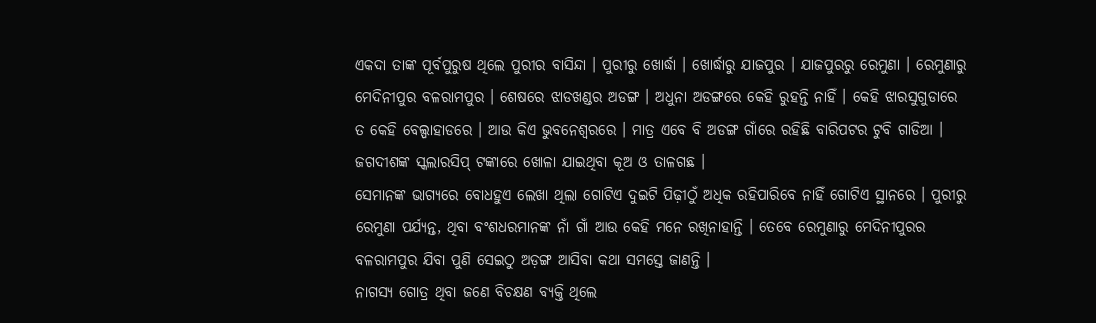ଏକଦା ତାଙ୍କ ପୂର୍ବପୁରୁଷ ଥିଲେ ପୁରୀର ବାସିନ୍ଦା । ପୁରୀରୁ ଖୋର୍ଦ୍ଧା । ଖୋର୍ଦ୍ଧାରୁ ଯାଜପୁର । ଯାଜପୁରରୁ ରେମୁଣା । ରେମୁଣାରୁ ମେଦିନୀପୁର ବଳରାମପୁର । ଶେଷରେ ଝାଡଖଣ୍ଡର ଅଡଙ୍ଗ । ଅଧୁନା ଅଡଙ୍ଗରେ କେହି ରୁହନ୍ତି ନାହିଁ । କେହି ଝାରସୁଗୁଡାରେ ତ କେହି ବେଲ୍ପାହାଡରେ । ଆଉ କିଏ ଭୁବନେଶ୍ୱରରେ । ମାତ୍ର ଏବେ ବି ଅଡଙ୍ଗ ଗାଁରେ ରହିଛି ବାରିପଟର ଟୁବି ଗାଡିଆ । ଜଗଦୀଶଙ୍କ ସ୍କଲାରସିପ୍ ଟଙ୍କାରେ ଖୋଳା ଯାଇଥିବା କୂଅ ଓ ତାଳଗଛ ।
ସେମାନଙ୍କ ଭାଗ୍ୟରେ ବୋଧହୁଏ ଲେଖା ଥିଲା ଗୋଟିଏ ଦୁଇଟି ପିଢ଼ୀଠୁଁ ଅଧିକ ରହିପାରିବେ ନାହିଁ ଗୋଟିଏ ସ୍ଥାନରେ । ପୁରୀରୁ ରେମୁଣା ପର୍ଯ୍ୟନ୍ତ, ଥିବା ବଂଶଧରମାନଙ୍କ ନାଁ ଗାଁ ଆଉ କେହି ମନେ ରଖିନାହାନ୍ତି । ତେବେ ରେମୁଣାରୁ ମେଦିନୀପୁରର ବଳରାମପୁର ଯିବା ପୁଣି ସେଇଠୁ ଅଡ଼ଙ୍ଗ ଆସିବା କଥା ସମସ୍ତେ ଜାଣନ୍ତି ।
ନାଗସ୍ୟ ଗୋତ୍ର ଥିବା ଜଣେ ବିଚକ୍ଷଣ ବ୍ୟକ୍ତି ଥିଲେ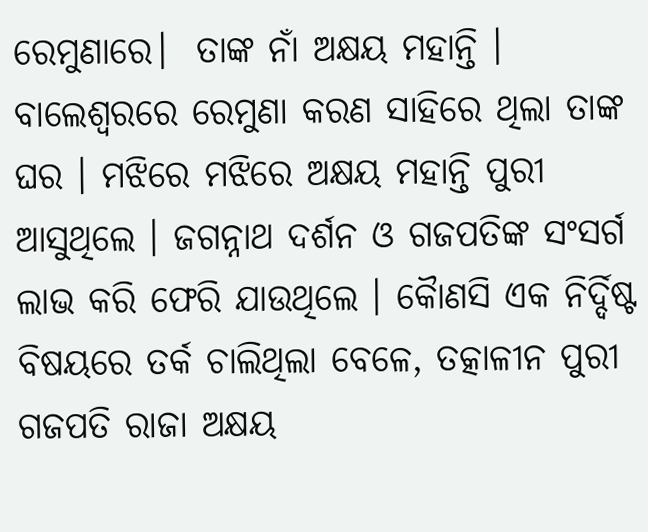ରେମୁଣାରେ।  ତାଙ୍କ ନାଁ ଅକ୍ଷୟ ମହାନ୍ତି । ବାଲେଶ୍ୱରରେ ରେମୁଣା କରଣ ସାହିରେ ଥିଲା ତାଙ୍କ ଘର । ମଝିରେ ମଝିରେ ଅକ୍ଷୟ ମହାନ୍ତି ପୁରୀ ଆସୁଥିଲେ । ଜଗନ୍ନାଥ ଦର୍ଶନ ଓ ଗଜପତିଙ୍କ ସଂସର୍ଗ ଲାଭ କରି ଫେରି ଯାଉଥିଲେ । କୈାଣସି ଏକ ନିର୍ଦ୍ଦିଷ୍ଟ ବିଷୟରେ ତର୍କ ଚାଲିଥିଲା ବେଳେ, ତତ୍କାଳୀନ ପୁରୀ ଗଜପତି ରାଜା ଅକ୍ଷୟ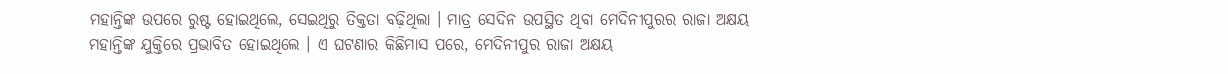ମହାନ୍ତିଙ୍କ ଉପରେ ରୁଷ୍ଟ ହୋଇଥିଲେ, ସେଇଥିରୁ ତିକ୍ତତା ବଢ଼ିଥିଲା । ମାତ୍ର ସେଦିନ ଉପସ୍ଥିତ ଥିବା ମେଦିନୀପୁରର ରାଜା ଅକ୍ଷୟ ମହାନ୍ତିଙ୍କ ଯୁକ୍ତିରେ ପ୍ରଭାବିତ ହୋଇଥିଲେ । ଏ ଘଟଣାର କିଛିମାସ ପରେ, ମେଦିନୀପୁର ରାଜା ଅକ୍ଷୟ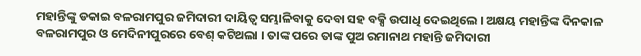ମହାନ୍ତିଙ୍କୁ ଡକାଇ ବଳରାମପୁର ଜମିଦାରୀ ଦାୟିତ୍ୱ ସମ୍ଭାଳିବାକୁ ଦେବା ସହ ବକ୍ସି ଉପାଧି ଦେଇଥିଲେ । ଅକ୍ଷୟ ମହାନ୍ତିଙ୍କ ଦିନକାଳ ବଳରାମପୁର ଓ ମେଦିନୀପୁରରେ ବେଶ୍ କଟିଥଲା । ତାଙ୍କ ପରେ ତାଙ୍କ ପୁଅ ରମାନାଥ ମହାନ୍ତି ଜମିଦାରୀ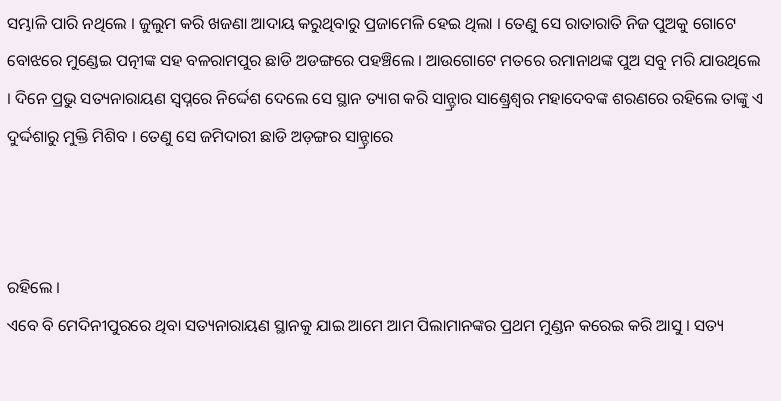ସମ୍ଭାଳି ପାରି ନଥିଲେ । ଜୁଲୁମ କରି ଖଜଣା ଆଦାୟ କରୁଥିବାରୁ ପ୍ରଜାମେଳି ହେଇ ଥିଲା । ତେଣୁ ସେ ରାତାରାତି ନିଜ ପୁଅକୁ ଗୋଟେ ବୋଝରେ ମୁଣ୍ଡେଇ ପତ୍ନୀଙ୍କ ସହ ବଳରାମପୁର ଛାଡି ଅଡଙ୍ଗରେ ପହଞ୍ଚିଲେ । ଆଉଗୋଟେ ମତରେ ରମାନାଥଙ୍କ ପୁଅ ସବୁ ମରି ଯାଉଥିଲେ । ଦିନେ ପ୍ରଭୁ ସତ୍ୟନାରାୟଣ ସ୍ୱପ୍ନରେ ନିର୍ଦ୍ଦେଶ ଦେଲେ ସେ ସ୍ଥାନ ତ୍ୟାଗ କରି ସାନ୍ଡ୍ରାର ସାଣ୍ଡ୍ରେଶ୍ୱର ମହାଦେବଙ୍କ ଶରଣରେ ରହିଲେ ତାଙ୍କୁ ଏ ଦୁର୍ଦ୍ଦଶାରୁ ମୁକ୍ତି ମିଶିବ । ତେଣୁ ସେ ଜମିଦାରୀ ଛାଡି ଅଡ଼ଙ୍ଗର ସାନ୍ଡ୍ରାରେ



ରହିଲେ ।
ଏବେ ବି ମେଦିନୀପୁରରେ ଥିବା ସତ୍ୟନାରାୟଣ ସ୍ଥାନକୁ ଯାଇ ଆମେ ଆମ ପିଲାମାନଙ୍କର ପ୍ରଥମ ମୁଣ୍ଡନ କରେଇ କରି ଆସୁ । ସତ୍ୟ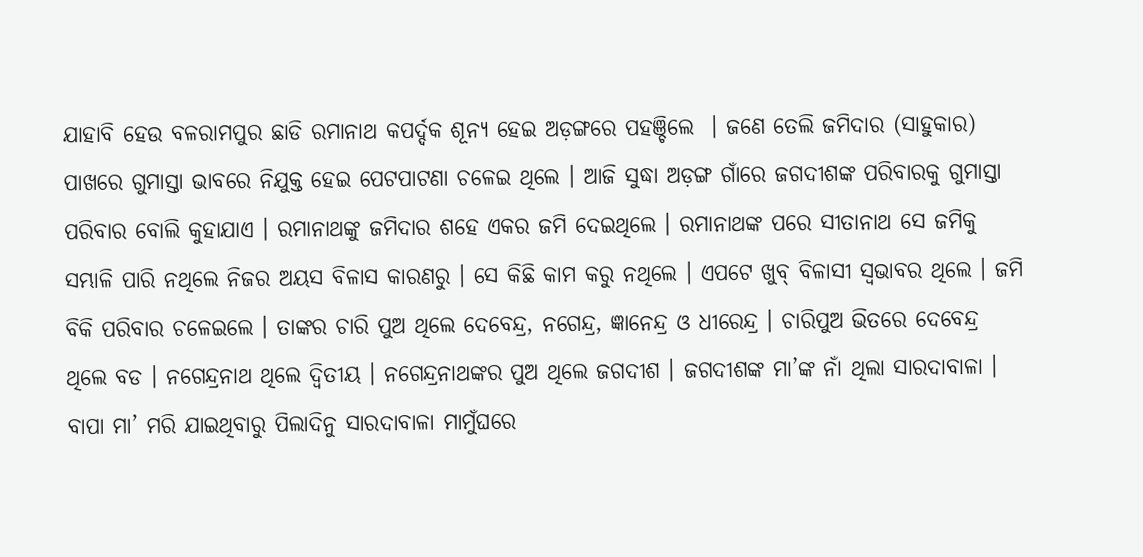ଯାହାବି ହେଉ ବଳରାମପୁର ଛାଡି ରମାନାଥ କପର୍ଦ୍ଦକ ଶୂନ୍ୟ ହେଇ ଅଡ଼ଙ୍ଗରେ ପହଞ୍ଚିଲେ  । ଜଣେ ତେଲି ଜମିଦାର (ସାହୁକାର) ପାଖରେ ଗୁମାସ୍ତା ଭାବରେ ନିଯୁକ୍ତ ହେଇ ପେଟପାଟଣା ଚଳେଇ ଥିଲେ । ଆଜି ସୁଦ୍ଧା ଅଡ଼ଙ୍ଗ ଗାଁରେ ଜଗଦୀଶଙ୍କ ପରିବାରକୁ ଗୁମାସ୍ତା ପରିବାର ବୋଲି କୁହାଯାଏ । ରମାନାଥଙ୍କୁ ଜମିଦାର ଶହେ ଏକର ଜମି ଦେଇଥିଲେ । ରମାନାଥଙ୍କ ପରେ ସୀତାନାଥ ସେ ଜମିକୁ ସମ୍ଭାଳି ପାରି ନଥିଲେ ନିଜର ଅୟସ ବିଳାସ କାରଣରୁ । ସେ କିଛି କାମ କରୁ ନଥିଲେ । ଏପଟେ ଖୁବ୍ ବିଳାସୀ ସ୍ୱଭାବର ଥିଲେ । ଜମି ବିକି ପରିବାର ଚଳେଇଲେ । ତାଙ୍କର ଚାରି ପୁଅ ଥିଲେ ଦେବେନ୍ଦ୍ର, ନଗେନ୍ଦ୍ର, ଜ୍ଞାନେନ୍ଦ୍ର ଓ ଧୀରେନ୍ଦ୍ର । ଚାରିପୁଅ ଭିତରେ ଦେବେନ୍ଦ୍ର ଥିଲେ ବଡ । ନଗେନ୍ଦ୍ରନାଥ ଥିଲେ ଦ୍ୱିତୀୟ । ନଗେନ୍ଦ୍ରନାଥଙ୍କର ପୁଅ ଥିଲେ ଜଗଦୀଶ । ଜଗଦୀଶଙ୍କ ମା’ଙ୍କ ନାଁ ଥିଲା ସାରଦାବାଳା । ବାପା ମା’ ମରି ଯାଇଥିବାରୁ ପିଲାଦିନୁ ସାରଦାବାଳା ମାମୁଁଘରେ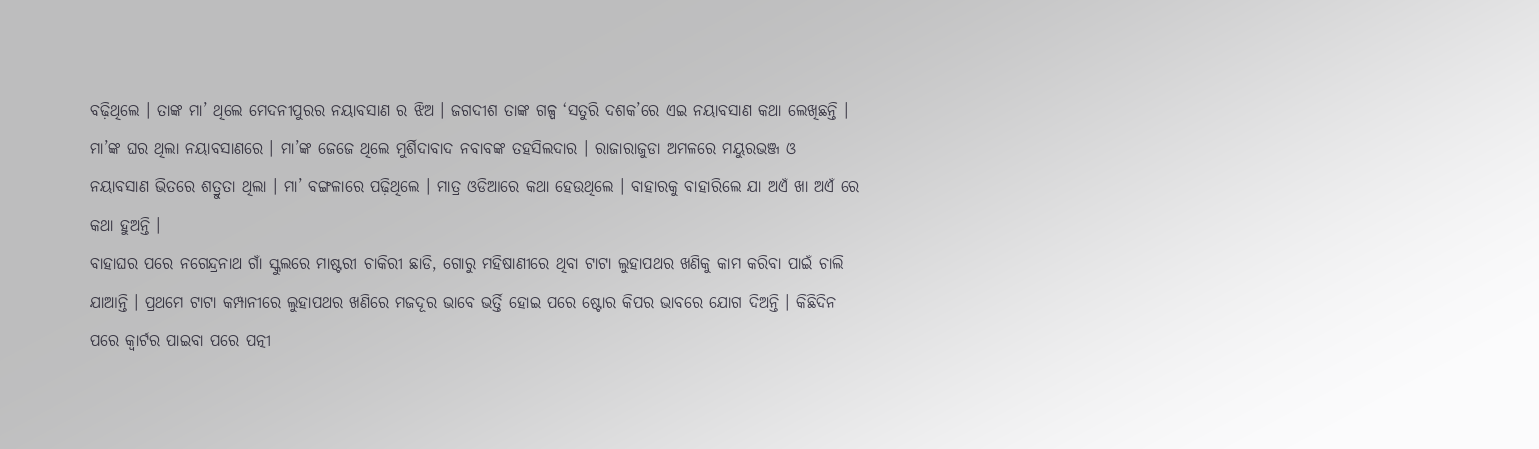ବଢ଼ିଥିଲେ । ତାଙ୍କ ମା’ ଥିଲେ ମେଦନୀପୁରର ନୟାବସାଣ ର ଝିଅ । ଜଗଦୀଶ ତାଙ୍କ ଗଳ୍ପ ‘ସତୁରି ଦଶକ’ରେ ଏଇ ନୟାବସାଣ କଥା ଲେଖିଛନ୍ତି । ମା’ଙ୍କ ଘର ଥିଲା ନୟାବସାଣରେ । ମା’ଙ୍କ ଜେଜେ ଥିଲେ ମୁର୍ଶିଦାବାଦ ନବାବଙ୍କ ତହସିଲଦାର । ରାଜାରାଜୁଡା ଅମଳରେ ମୟୁରଭଞ୍ଜ ଓ ନୟାବସାଣ ଭିତରେ ଶତ୍ରୁତା ଥିଲା । ମା’ ବଙ୍ଗଳାରେ ପଢ଼ିଥିଲେ । ମାତ୍ର ଓଡିଆରେ କଥା ହେଉଥିଲେ । ବାହାରକୁ ବାହାରିଲେ ଯା ଅଏଁ ଖା ଅଏଁ ରେ କଥା ହୁଅନ୍ତି ।
ବାହାଘର ପରେ ନଗେନ୍ଦ୍ରନାଥ ଗାଁ ସ୍କୁଲରେ ମାଷ୍ଟରୀ ଚାକିରୀ ଛାଡି, ଗୋରୁ ମହିଷାଣୀରେ ଥିବା ଟାଟା ଲୁହାପଥର ଖଣିକୁ କାମ କରିବା ପାଇଁ ଚାଲି ଯାଆନ୍ତି । ପ୍ରଥମେ ଟାଟା କମ୍ପାନୀରେ ଲୁହାପଥର ଖଣିରେ ମଜଦୂର ଭାବେ ଭର୍ତ୍ତି ହୋଇ ପରେ ଷ୍ଟୋର କିପର ଭାବରେ ଯୋଗ ଦିଅନ୍ତି । କିଛିଦିନ ପରେ କ୍ୱାର୍ଟର ପାଇବା ପରେ ପତ୍ନୀ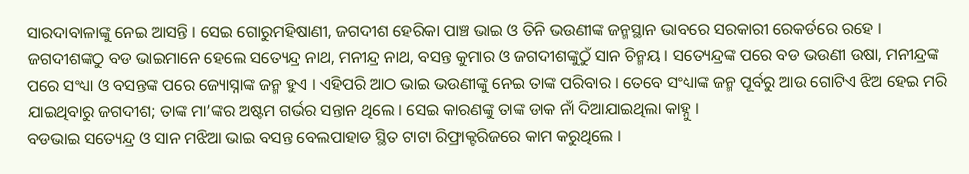ସାରଦାବାଳାଙ୍କୁ ନେଇ ଆସନ୍ତି । ସେଇ ଗୋରୁମହିଷାଣୀ, ଜଗଦୀଶ ହେରିକା ପାଞ୍ଚ ଭାଇ ଓ ତିନି ଭଉଣୀଙ୍କ ଜନ୍ମସ୍ଥାନ ଭାବରେ ସରକାରୀ ରେକର୍ଡରେ ରହେ ।
ଜଗଦୀଶଙ୍କଠୁ ବଡ ଭାଇମାନେ ହେଲେ ସତ୍ୟେନ୍ଦ୍ର ନାଥ, ମନୀନ୍ଦ୍ର ନାଥ, ବସନ୍ତ କୁମାର ଓ ଜଗଦୀଶଙ୍କୁଠୁଁ ସାନ ଚିନ୍ମୟ । ସତ୍ୟେନ୍ଦ୍ରଙ୍କ ପରେ ବଡ ଭଉଣୀ ଉଷା, ମନୀନ୍ଦ୍ରଙ୍କ ପରେ ସଂଧ୍ୟା ଓ ବସନ୍ତଙ୍କ ପରେ ଜ୍ୟୋସ୍ନାଙ୍କ ଜନ୍ମ ହୁଏ । ଏହିପରି ଆଠ ଭାଇ ଭଉଣୀଙ୍କୁ ନେଇ ତାଙ୍କ ପରିବାର । ତେବେ ସଂଧ୍ୟାଙ୍କ ଜନ୍ମ ପୂର୍ବରୁ ଆଉ ଗୋଟିଏ ଝିଅ ହେଇ ମରି ଯାଇଥିବାରୁ ଜଗଦୀଶ; ତାଙ୍କ ମା’ଙ୍କର ଅଷ୍ଟମ ଗର୍ଭର ସନ୍ତାନ ଥିଲେ । ସେଇ କାରଣଙ୍କୁ ତାଙ୍କ ଡାକ ନାଁ ଦିଆଯାଇଥିଲା କାହ୍ନୁ ।
ବଡଭାଇ ସତ୍ୟେନ୍ଦ୍ର ଓ ସାନ ମଝିଆ ଭାଇ ବସନ୍ତ ବେଲପାହାଡ ସ୍ଥିତ ଟାଟା ରିଫ୍ରାକ୍ଟରିଜରେ କାମ କରୁଥିଲେ ।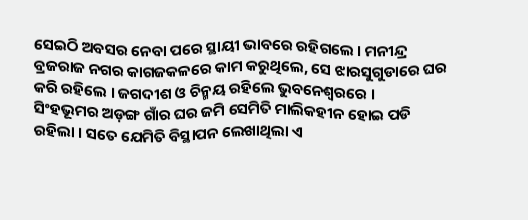ସେଇଠି ଅବସର ନେବା ପରେ ସ୍ଥାୟୀ ଭାବରେ ରହିଗଲେ । ମନୀନ୍ଦ୍ର ବ୍ରଜରାଜ ନଗର କାଗଜକଳରେ କାମ କରୁଥିଲେ, ସେ ଝାରସୁଗୁଡାରେ ଘର କରି ରହିଲେ । ଜଗଦୀଶ ଓ ଚିନ୍ମୟ ରହିଲେ ଭୁବନେଶ୍ୱରରେ ।
ସିଂହଭୂମର ଅଡ଼ଙ୍ଗ ଗାଁର ଘର ଜମି ସେମିତି ମାଲିକହୀନ ହୋଇ ପଡି ରହିଲା । ସତେ ଯେମିତି ବିସ୍ଥାପନ ଲେଖାଥିଲା ଏ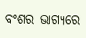ବଂଶର ଭାଗ୍ୟରେ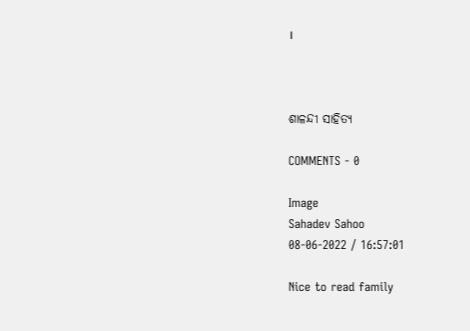।



ଶାଳନ୍ଦୀ ସାହିତ୍ଯ

COMMENTS - 0

Image
Sahadev Sahoo
08-06-2022 / 16:57:01

Nice to read family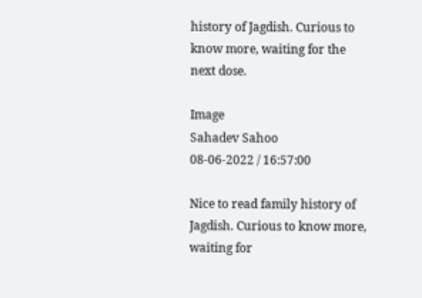history of Jagdish. Curious to know more, waiting for the next dose.

Image
Sahadev Sahoo
08-06-2022 / 16:57:00

Nice to read family history of Jagdish. Curious to know more, waiting for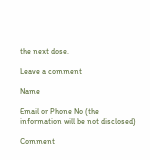the next dose.

Leave a comment

Name

Email or Phone No (the information will be not disclosed)

Comment